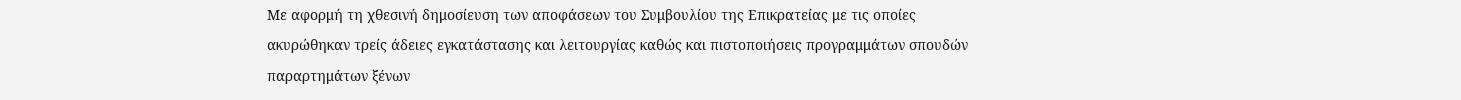Με αφορμή τη χθεσινή δημοσίευση των αποφάσεων του Συμβουλίου της Επικρατείας με τις οποίες ακυρώθηκαν τρείς άδειες εγκατάστασης και λειτουργίας καθώς και πιστοποιήσεις προγραμμάτων σπουδών παραρτημάτων ξένων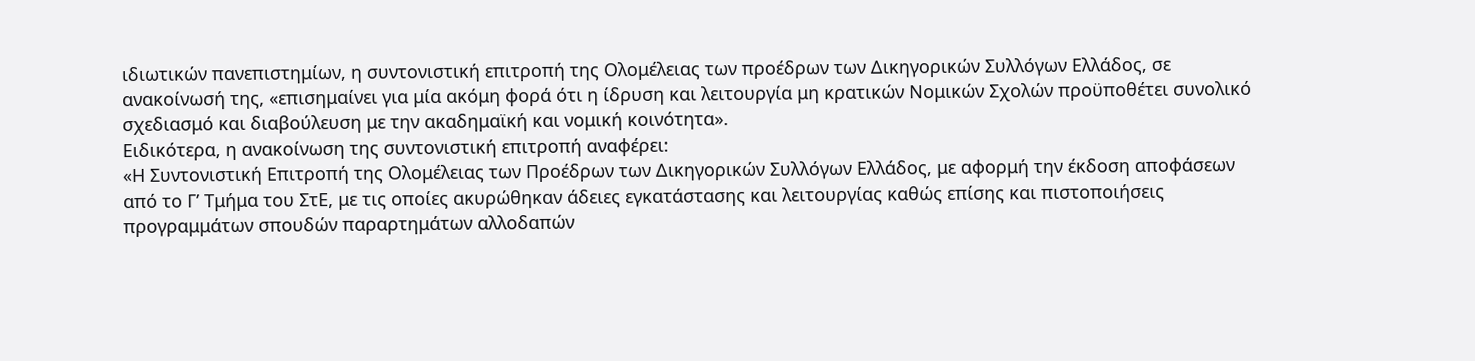ιδιωτικών πανεπιστημίων, η συντονιστική επιτροπή της Ολομέλειας των προέδρων των Δικηγορικών Συλλόγων Ελλάδος, σε ανακοίνωσή της, «επισημαίνει για μία ακόμη φορά ότι η ίδρυση και λειτουργία μη κρατικών Νομικών Σχολών προϋποθέτει συνολικό σχεδιασμό και διαβούλευση με την ακαδημαϊκή και νομική κοινότητα».
Ειδικότερα, η ανακοίνωση της συντονιστική επιτροπή αναφέρει:
«Η Συντονιστική Επιτροπή της Ολομέλειας των Προέδρων των Δικηγορικών Συλλόγων Ελλάδος, με αφορμή την έκδοση αποφάσεων από το Γ’ Τμήμα του ΣτΕ, με τις οποίες ακυρώθηκαν άδειες εγκατάστασης και λειτουργίας καθώς επίσης και πιστοποιήσεις προγραμμάτων σπουδών παραρτημάτων αλλοδαπών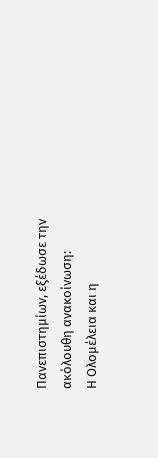Πανεπιστημίων, εξέδωσε την ακόλουθη ανακοίνωση:
Η Ολομέλεια και η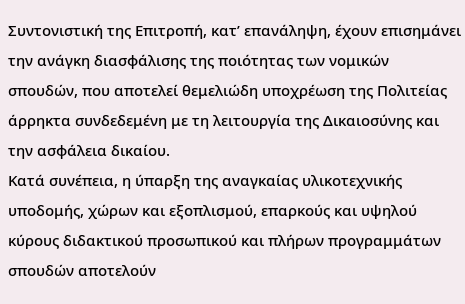Συντονιστική της Επιτροπή, κατ’ επανάληψη, έχουν επισημάνει την ανάγκη διασφάλισης της ποιότητας των νομικών σπουδών, που αποτελεί θεμελιώδη υποχρέωση της Πολιτείας άρρηκτα συνδεδεμένη με τη λειτουργία της Δικαιοσύνης και την ασφάλεια δικαίου.
Κατά συνέπεια, η ύπαρξη της αναγκαίας υλικοτεχνικής υποδομής, χώρων και εξοπλισμού, επαρκούς και υψηλού κύρους διδακτικού προσωπικού και πλήρων προγραμμάτων σπουδών αποτελούν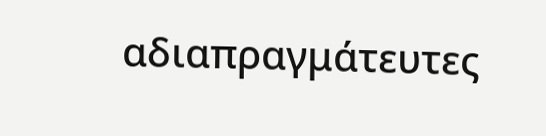αδιαπραγμάτευτες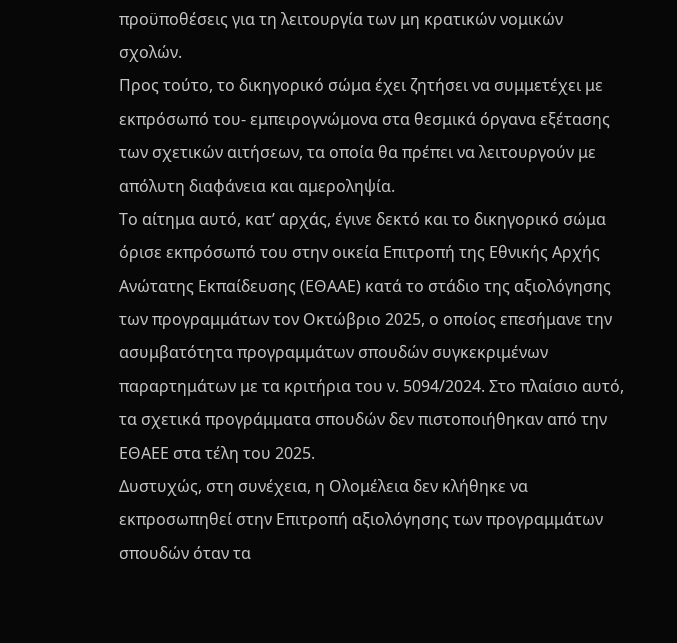προϋποθέσεις για τη λειτουργία των μη κρατικών νομικών σχολών.
Προς τούτο, το δικηγορικό σώμα έχει ζητήσει να συμμετέχει με εκπρόσωπό του- εμπειρογνώμονα στα θεσμικά όργανα εξέτασης των σχετικών αιτήσεων, τα οποία θα πρέπει να λειτουργούν με απόλυτη διαφάνεια και αμεροληψία.
Το αίτημα αυτό, κατ’ αρχάς, έγινε δεκτό και το δικηγορικό σώμα όρισε εκπρόσωπό του στην οικεία Επιτροπή της Εθνικής Αρχής Ανώτατης Εκπαίδευσης (ΕΘΑΑΕ) κατά το στάδιο της αξιολόγησης των προγραμμάτων τον Οκτώβριο 2025, ο οποίος επεσήμανε την ασυμβατότητα προγραμμάτων σπουδών συγκεκριμένων παραρτημάτων με τα κριτήρια του ν. 5094/2024. Στο πλαίσιο αυτό, τα σχετικά προγράμματα σπουδών δεν πιστοποιήθηκαν από την ΕΘΑΕΕ στα τέλη του 2025.
Δυστυχώς, στη συνέχεια, η Ολομέλεια δεν κλήθηκε να εκπροσωπηθεί στην Επιτροπή αξιολόγησης των προγραμμάτων σπουδών όταν τα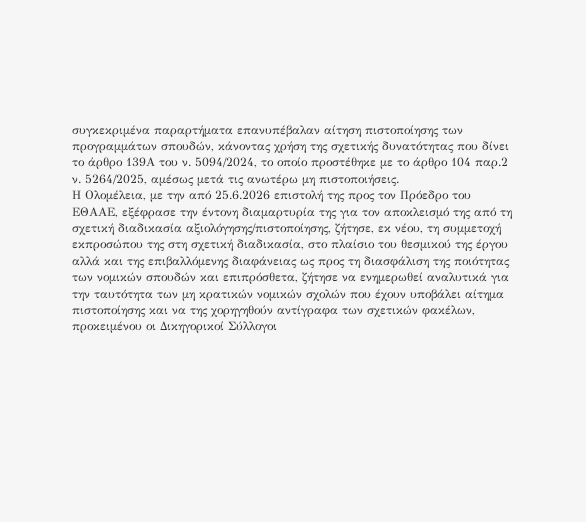συγκεκριμένα παραρτήματα επανυπέβαλαν αίτηση πιστοποίησης των προγραμμάτων σπουδών, κάνοντας χρήση της σχετικής δυνατότητας που δίνει το άρθρο 139Α του ν. 5094/2024, το οποίο προστέθηκε με το άρθρο 104 παρ.2 ν. 5264/2025, αμέσως μετά τις ανωτέρω μη πιστοποιήσεις.
Η Ολομέλεια, με την από 25.6.2026 επιστολή της προς τον Πρόεδρο του ΕΘΑΑΕ, εξέφρασε την έντονη διαμαρτυρία της για τον αποκλεισμό της από τη σχετική διαδικασία αξιολόγησης/πιστοποίησης, ζήτησε, εκ νέου, τη συμμετοχή εκπροσώπου της στη σχετική διαδικασία, στο πλαίσιο του θεσμικού της έργου αλλά και της επιβαλλόμενης διαφάνειας ως προς τη διασφάλιση της ποιότητας των νομικών σπουδών και επιπρόσθετα, ζήτησε να ενημερωθεί αναλυτικά για την ταυτότητα των μη κρατικών νομικών σχολών που έχουν υποβάλει αίτημα πιστοποίησης και να της χορηγηθούν αντίγραφα των σχετικών φακέλων, προκειμένου οι Δικηγορικοί Σύλλογοι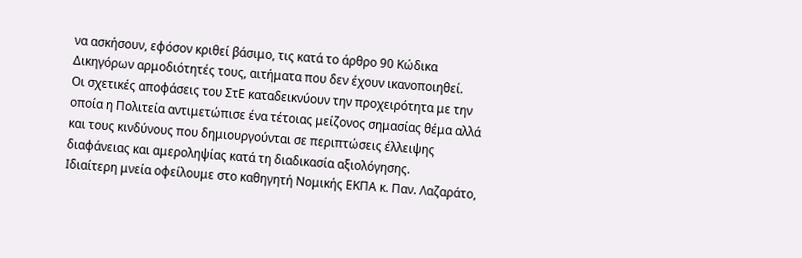να ασκήσουν, εφόσον κριθεί βάσιμο, τις κατά το άρθρο 90 Κώδικα Δικηγόρων αρμοδιότητές τους, αιτήματα που δεν έχουν ικανοποιηθεί.
Οι σχετικές αποφάσεις του ΣτΕ καταδεικνύουν την προχειρότητα με την οποία η Πολιτεία αντιμετώπισε ένα τέτοιας μείζονος σημασίας θέμα αλλά και τους κινδύνους που δημιουργούνται σε περιπτώσεις έλλειψης διαφάνειας και αμεροληψίας κατά τη διαδικασία αξιολόγησης.
Ιδιαίτερη μνεία οφείλουμε στο καθηγητή Νομικής ΕΚΠΑ κ. Παν. Λαζαράτο,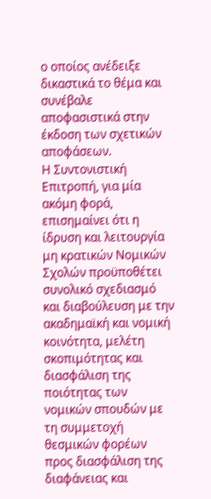ο οποίος ανέδειξε δικαστικά το θέμα και συνέβαλε αποφασιστικά στην έκδοση των σχετικών αποφάσεων.
Η Συντονιστική Επιτροπή, για μία ακόμη φορά, επισημαίνει ότι η ίδρυση και λειτουργία μη κρατικών Νομικών Σχολών προϋποθέτει συνολικό σχεδιασμό και διαβούλευση με την ακαδημαϊκή και νομική κοινότητα, μελέτη σκοπιμότητας και διασφάλιση της ποιότητας των νομικών σπουδών με τη συμμετοχή θεσμικών φορέων προς διασφάλιση της διαφάνειας και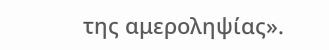της αμεροληψίας».